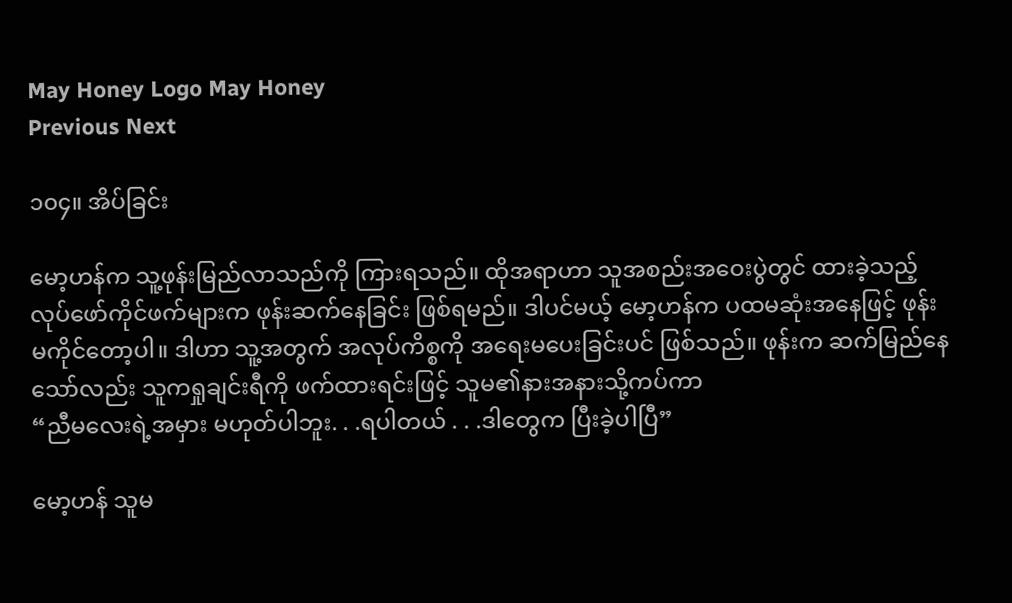May Honey Logo May Honey
Previous Next

၁၀၄။ အိပ်ခြင်း

မော့ဟန်က သူ့ဖုန်းမြည်လာသည်ကို ကြားရသည်။ ထိုအရာဟာ သူအစည်းအဝေးပွဲတွင် ထားခဲ့သည့် လုပ်ဖော်ကိုင်ဖက်များက ဖုန်းဆက်နေခြင်း ဖြစ်ရမည်။ ဒါပင်မယ့် မော့ဟန်က ပထမဆုံးအနေဖြင့် ဖုန်းမကိုင်တော့ပါ။ ဒါဟာ သူ့အတွက် အလုပ်ကိစ္စကို အရေးမပေးခြင်းပင် ဖြစ်သည်။ ဖုန်းက ဆက်မြည်နေသော်လည်း သူကရှုချင်းရီကို ဖက်ထားရင်းဖြင့် သူမ၏နားအနားသို့ကပ်ကာ
“ညီမလေးရဲ့အမှား မဟုတ်ပါဘူး. . .ရပါတယ် . . .ဒါတွေက ပြီးခဲ့ပါပြီ”

မော့ဟန် သူမ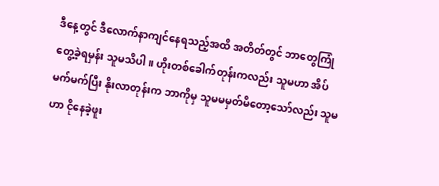ဒီနေ့တွင် ဒီလောက်နာကျင်နေရသည့်အထိ အတိတ်တွင် ဘာတွေကြုံတွေ့ခဲ့ရမှန်း သူမသိပါ။ ဟိုးတစ်ခေါက်တုန်းကလည်း သူမဟာ အိပ်မက်မက်ပြီး နိုးလာတုန်းက ဘာကိုမှ သူမမမှတ်မိတော့သော်လည်း သူမဟာ ငိုနေခဲ့ဖူး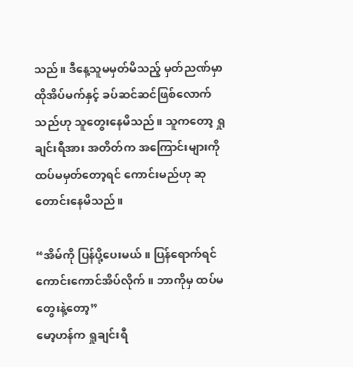သည်။ ဒီနေ့သူမမှတ်မိသည့် မှတ်ညဏ်မှာ ထိုအိပ်မက်နှင့် ခပ်ဆင်ဆင်ဖြစ်လောက်သည်ဟု သူတွေးနေမိသည်။ သူကတော့ ရှုချင်းရီအား အတိတ်က အကြောင်းများကို ထပ်မမှတ်တော့ရင် ကောင်းမည်ဟု ဆုတောင်းနေမိသည်။

“အိမ်ကို ပြန်ပို့ပေးမယ်။ ပြန်ရောက်ရင် ကောင်းကောင်အိပ်လိုက်။ ဘာကိုမှ ထပ်မတွေးနဲ့တော့”
မော့ဟန်က ရှုချင်းရီ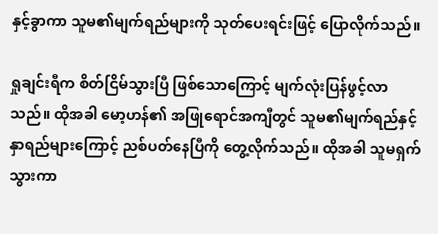နှင့်ခွာကာ သူမ၏မျက်ရည်များကို သုတ်ပေးရင်းဖြင့် ပြောလိုက်သည်။

ရှုချင်းရီက စိတ်ငြိမ်သွားပြီ ဖြစ်သောကြောင့် မျက်လုံးပြန်ဖွင့်လာသည်။ ထိုအခါ မော့ဟန်၏ အဖြုရောင်အကျီတွင် သူမ၏မျက်ရည်နှင့်နှာရည်များကြောင့် ညစ်ပတ်နေပြီကို တွေ့လိုက်သည်။ ထိုအခါ သူမရှက်သွားကာ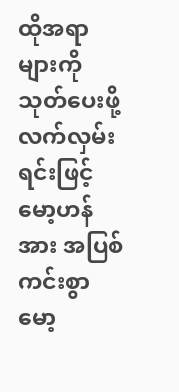ထိုအရာများကို သုတ်ပေးဖို့ လက်လှမ်းရင်းဖြင့် မော့ဟန်အား အပြစ်ကင်းစွာ မော့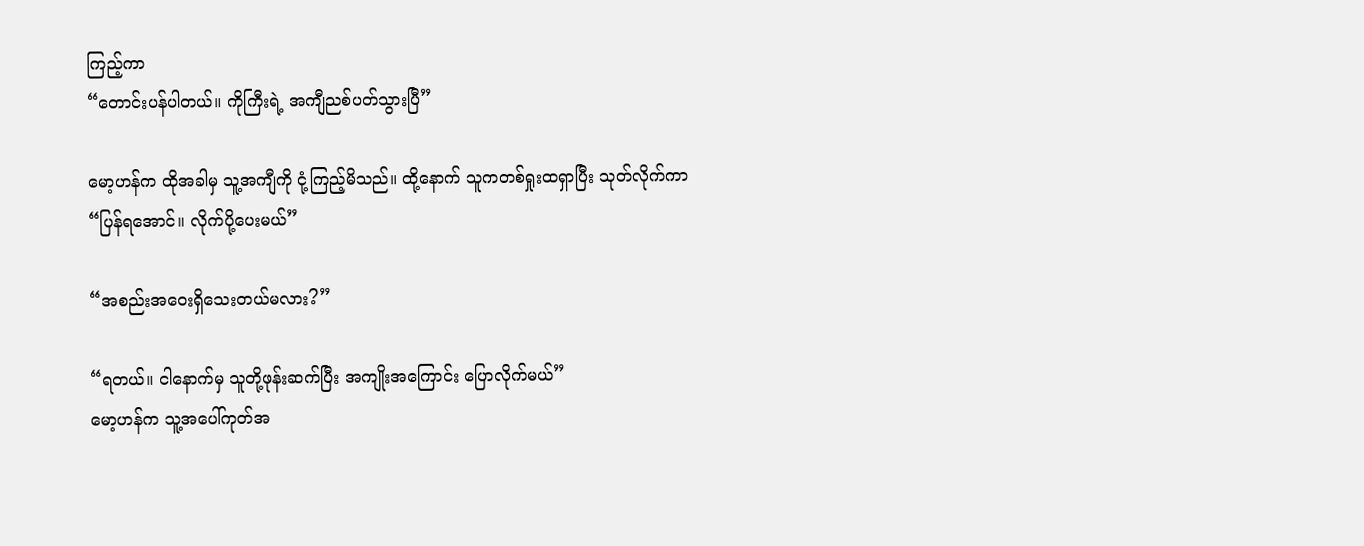ကြည့်ကာ
“တောင်းပန်ပါတယ်။ ကိုကြီးရဲ့ အကျီညစ်ပတ်သွားပြီ”

မော့ဟန်က ထိုအခါမှ သူ့အကျီကို ငုံ့ကြည့်မိသည်။ ထို့နောက် သူကတစ်ရှုးထရှာပြီး သုတ်လိုက်ကာ
“ပြန်ရအောင်။ လိုက်ပို့ပေးမယ်”

“အစည်းအဝေးရှိသေးတယ်မလား?”

“ရတယ်။ ငါနောက်မှ သူတို့ဖုန်းဆက်ပြီး အကျိုးအကြောင်း ပြောလိုက်မယ်”
မော့ဟန်က သူ့အပေါ်ကုတ်အ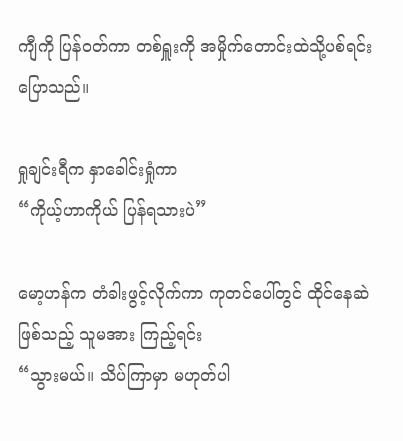ကျီကို ပြန်ဝတ်ကာ တစ်ရှူးကို အမှိုက်တောင်းထဲသို့ပစ်ရင်း ပြောသည်။

ရှုချင်းရီက နှာခေါင်းရှုံကာ
“ကိုယ့်ဟာကိုယ် ပြန်ရသားပဲ”

မော့ဟန်က တံခါးဖွင့်လိုက်ကာ ကုတင်ပေါ်တွင် ထိုင်နေဆဲဖြစ်သည့် သူမအား ကြည့်ရင်း
“သွားမယ်။ သိပ်ကြာမှာ မဟုတ်ပါ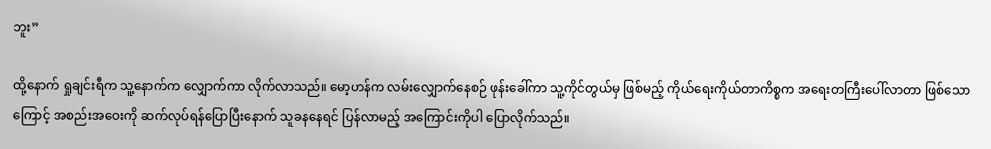ဘူး”

ထို့နောက် ရှုချင်းရီက သူ့နောက်က လျှောက်ကာ လိုက်လာသည်။ မော့ဟန်က လမ်းလျှောက်နေစဉ် ဖုန်းခေါ်ကာ သူ့ကိုင်တွယ်မှ ဖြစ်မည့် ကိုယ်ရေးကိုယ်တာကိစ္စက အရေးတကြီးပေါ်လာတာ ဖြစ်သောကြောင့် အစည်းအဝေးကို ဆက်လုပ်ရန်ပြောပြီးနောက် သူခနနေရင် ပြန်လာမည့် အကြောင်းကိုပါ ပြောလိုက်သည်။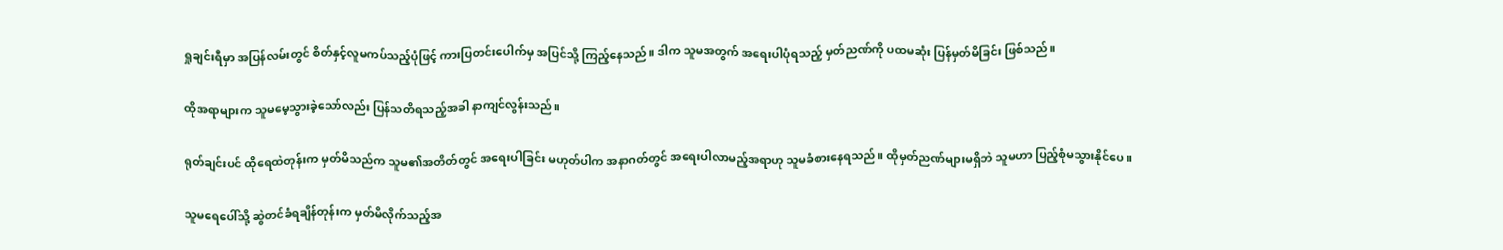ရှုချင်းရီမှာ အပြန်လမ်းတွင် စိတ်နှင့်လူမကပ်သည့်ပုံဖြင့် ကားပြတင်းပေါက်မှ အပြင်သို့ ကြည့်နေသည်။ ဒါက သူမအတွက် အရေးပါပုံရသည့် မှတ်ညဏ်ကို ပထမဆုံး ပြန်မှတ်မိခြင်း ဖြစ်သည်။

ထိုအရာများက သူမမေ့သွားခဲ့သော်လည်း ပြန်သတိရသည့်အခါ နာကျင်လွန်းသည်။

ရုတ်ချင်းပင် ထိုရေထဲတုန်းက မှတ်မိသည်က သူမ၏အတိတ်တွင် အရေးပါခြင်း မဟုတ်ပါက အနာဂတ်တွင် အရေးပါလာမည့်အရာဟု သူမခံစားနေရသည်။ ထိုမှတ်ညဏ်များမရှိဘဲ သူမဟာ ပြည့်စုံမသွားနိုင်ပေ။

သူမရေပေါ်သို့ ဆွဲတင်ခံရချိန်တုန်းက မှတ်မိလိုက်သည့်အ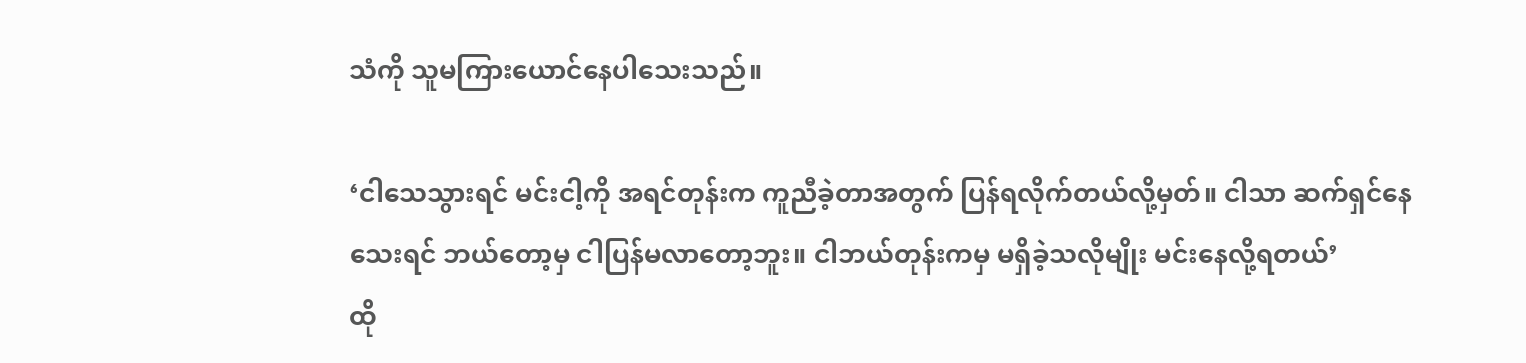သံကို သူမကြားယောင်နေပါသေးသည်။

‘ငါသေသွားရင် မင်းငါ့ကို အရင်တုန်းက ကူညီခဲ့တာအတွက် ပြန်ရလိုက်တယ်လို့မှတ်။ ငါသာ ဆက်ရှင်နေသေးရင် ဘယ်တော့မှ ငါပြန်မလာတော့ဘူး။ ငါဘယ်တုန်းကမှ မရှိခဲ့သလိုမျိုး မင်းနေလို့ရတယ်’
ထို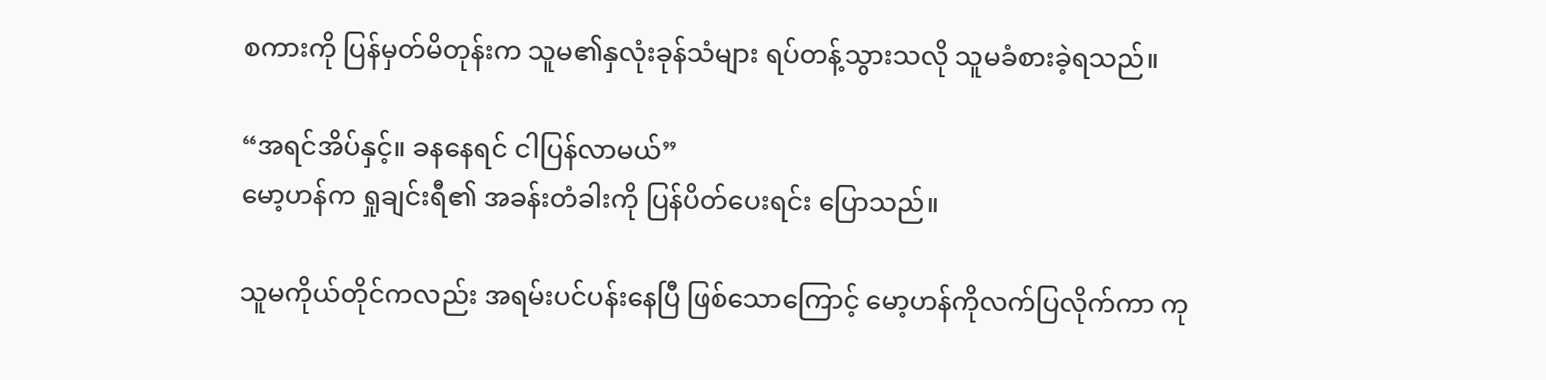စကားကို ပြန်မှတ်မိတုန်းက သူမ၏နှလုံးခုန်သံများ ရပ်တန့်သွားသလို သူမခံစားခဲ့ရသည်။

“အရင်အိပ်နှင့်။ ခနနေရင် ငါပြန်လာမယ်”
မော့ဟန်က ရှုချင်းရီ၏ အခန်းတံခါးကို ပြန်ပိတ်ပေးရင်း ပြောသည်။

သူမကိုယ်တိုင်ကလည်း အရမ်းပင်ပန်းနေပြီ ဖြစ်သောကြောင့် မော့ဟန်ကိုလက်ပြလိုက်ကာ ကု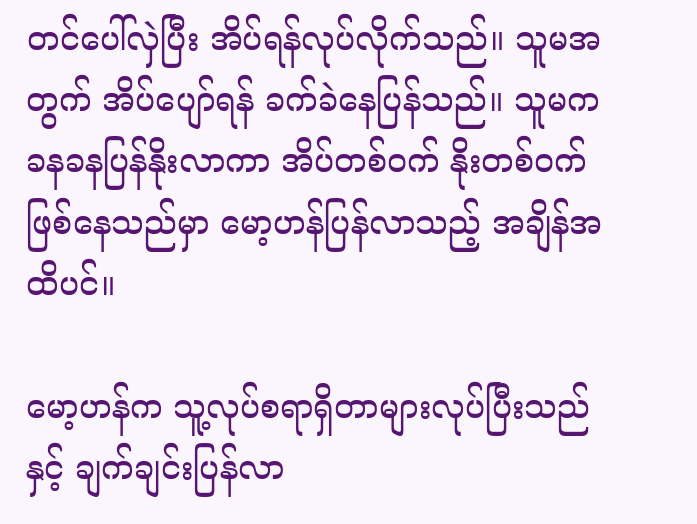တင်ပေါ်လှဲပြီး အိပ်ရန်လုပ်လိုက်သည်။ သူမအတွက် အိပ်ပျော်ရန် ခက်ခဲနေပြန်သည်။ သူမက ခနခနပြန်နိုးလာကာ အိပ်တစ်ဝက် နိုးတစ်ဝက်ဖြစ်နေသည်မှာ မော့ဟန်ပြန်လာသည့် အချိန်အထိပင်။

မော့ဟန်က သူ့လုပ်စရာရှိတာများလုပ်ပြီးသည်နှင့် ချက်ချင်းပြန်လာ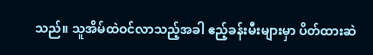သည်။ သူအိမ်ထဲဝင်လာသည့်အခါ ဧည့်ခန်းမီးများမှာ ပိတ်ထားဆဲ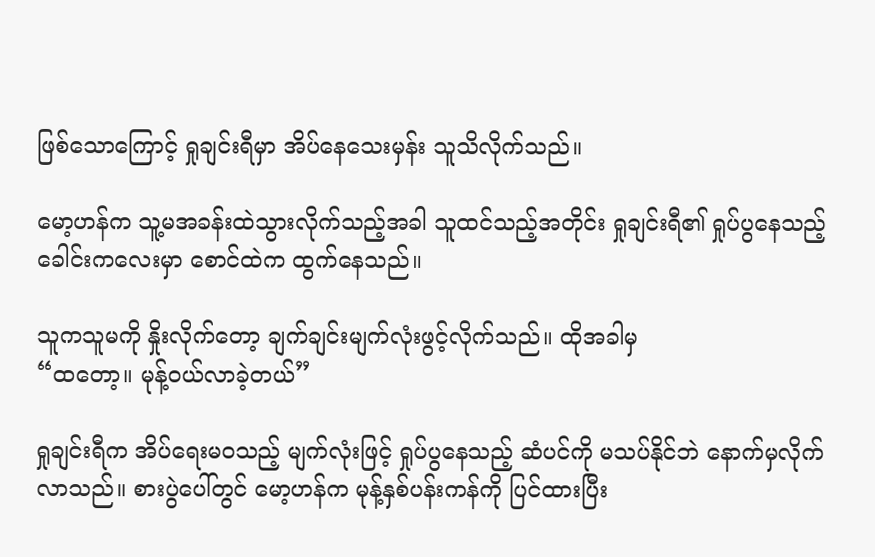ဖြစ်သောကြောင့် ရှုချင်းရီမှာ အိပ်နေသေးမှန်း သူသိလိုက်သည်။

မော့ဟန်က သူ့မအခန်းထဲသွားလိုက်သည့်အခါ သူထင်သည့်အတိုင်း ရှုချင်းရီ၏ ရှုပ်ပွနေသည့် ခေါင်းကလေးမှာ စောင်ထဲက ထွက်နေသည်။

သူကသူမကို နှိုးလိုက်တော့ ချက်ချင်းမျက်လုံးဖွင့်လိုက်သည်။ ထိုအခါမှ
“ထတော့။ မုန့်ဝယ်လာခဲ့တယ်”

ရှုချင်းရီက အိပ်ရေးမဝသည့် မျက်လုံးဖြင့် ရှုပ်ပွနေသည့် ဆံပင်ကို မသပ်နိုင်ဘဲ နောက်မှလိုက်လာသည်။ စားပွဲပေါ်တွင် မော့ဟန်က မုန့်နှစ်ပန်းကန်ကို ပြင်ထားပြီး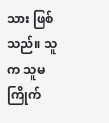သား ဖြစ်သည်။ သူက သူမကြိုက်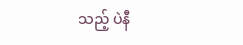သည့် ပဲနီ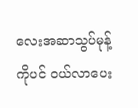လေးအဆာသွပ်မုန့်ကိုပင် ဝယ်လာပေး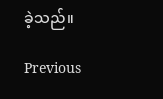ခဲ့သည်။

Previous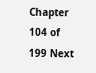Chapter 104 of 199 Next